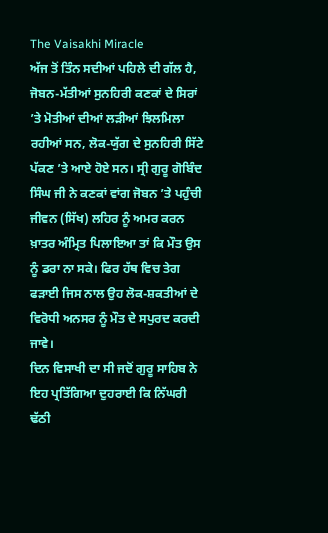The Vaisakhi Miracle
ਅੱਜ ਤੋਂ ਤਿੰਨ ਸਦੀਆਂ ਪਹਿਲੇ ਦੀ ਗੱਲ ਹੈ, ਜੋਬਨ-ਮੱਤੀਆਂ ਸੁਨਹਿਰੀ ਕਣਕਾਂ ਦੇ ਸਿਰਾਂ ’ਤੇ ਮੋਤੀਆਂ ਦੀਆਂ ਲੜੀਆਂ ਝਿਲਮਿਲਾ ਰਹੀਆਂ ਸਨ, ਲੋਕ-ਯੁੱਗ ਦੇ ਸੁਨਹਿਰੀ ਸਿੱਟੇ ਪੱਕਣ ’ਤੇ ਆਏ ਹੋਏ ਸਨ। ਸ੍ਰੀ ਗੁਰੂ ਗੋਬਿੰਦ ਸਿੰਘ ਜੀ ਨੇ ਕਣਕਾਂ ਵਾਂਗ ਜੋਬਨ ’ਤੇ ਪਹੁੰਚੀ ਜੀਵਨ (ਸਿੱਖ) ਲਹਿਰ ਨੂੰ ਅਮਰ ਕਰਨ ਖ਼ਾਤਰ ਅੰਮ੍ਰਿਤ ਪਿਲਾਇਆ ਤਾਂ ਕਿ ਮੌਤ ਉਸ ਨੂੰ ਡਰਾ ਨਾ ਸਕੇ। ਫਿਰ ਹੱਥ ਵਿਚ ਤੇਗ ਫੜਾਈ ਜਿਸ ਨਾਲ ਉਹ ਲੋਕ-ਸ਼ਕਤੀਆਂ ਦੇ ਵਿਰੋਧੀ ਅਨਸਰ ਨੂੰ ਮੌਤ ਦੇ ਸਪੁਰਦ ਕਰਦੀ ਜਾਵੇ।
ਦਿਨ ਵਿਸਾਖੀ ਦਾ ਸੀ ਜਦੋਂ ਗੁਰੂ ਸਾਹਿਬ ਨੇ ਇਹ ਪ੍ਰਤਿੱਗਿਆ ਦੁਹਰਾਈ ਕਿ ਨਿੱਘਰੀ ਢੱਠੀ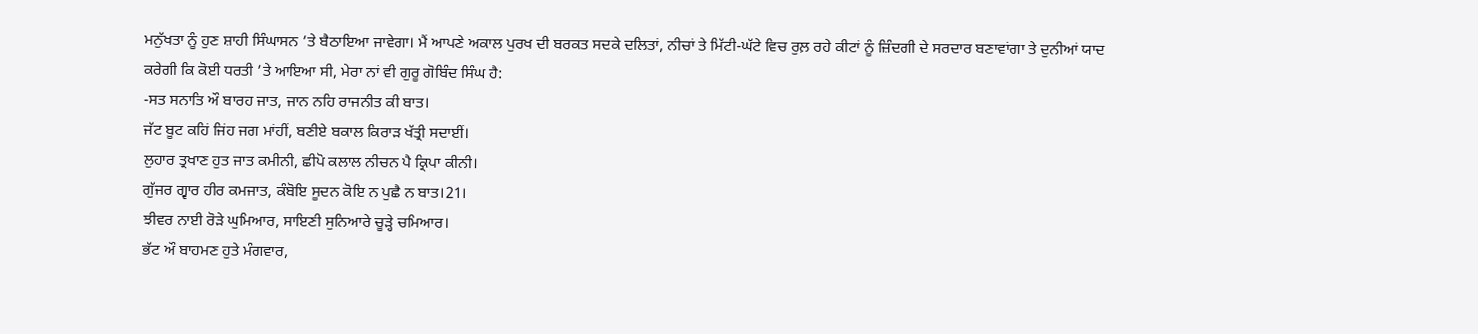ਮਨੁੱਖਤਾ ਨੂੰ ਹੁਣ ਸ਼ਾਹੀ ਸਿੰਘਾਸਨ ’ਤੇ ਬੈਠਾਇਆ ਜਾਵੇਗਾ। ਮੈਂ ਆਪਣੇ ਅਕਾਲ ਪੁਰਖ ਦੀ ਬਰਕਤ ਸਦਕੇ ਦਲਿਤਾਂ, ਨੀਚਾਂ ਤੇ ਮਿੱਟੀ-ਘੱਟੇ ਵਿਚ ਰੁਲ਼ ਰਹੇ ਕੀਟਾਂ ਨੂੰ ਜ਼ਿੰਦਗੀ ਦੇ ਸਰਦਾਰ ਬਣਾਵਾਂਗਾ ਤੇ ਦੁਨੀਆਂ ਯਾਦ ਕਰੇਗੀ ਕਿ ਕੋਈ ਧਰਤੀ ’ਤੇ ਆਇਆ ਸੀ, ਮੇਰਾ ਨਾਂ ਵੀ ਗੁਰੂ ਗੋਬਿੰਦ ਸਿੰਘ ਹੈ:
-ਸਤ ਸਨਾਤਿ ਔ ਬਾਰਹ ਜਾਤ, ਜਾਨ ਨਹਿ ਰਾਜਨੀਤ ਕੀ ਬਾਤ।
ਜੱਟ ਬੂਟ ਕਹਿਂ ਜਿਂਹ ਜਗ ਮਾਂਹੀਂ, ਬਣੀਏ ਬਕਾਲ ਕਿਰਾੜ ਖੱਤ੍ਰੀ ਸਦਾਈਂ।
ਲੁਹਾਰ ਤ੍ਰਖਾਣ ਹੁਤ ਜਾਤ ਕਮੀਨੀ, ਛੀਪੋ ਕਲਾਲ ਨੀਚਨ ਪੈ ਕ੍ਰਿਪਾ ਕੀਨੀ।
ਗੁੱਜਰ ਗ੍ਵਾਰ ਹੀਰ ਕਮਜਾਤ, ਕੰਬੋਇ ਸੂਦਨ ਕੋਇ ਨ ਪੁਛੈ ਨ ਬਾਤ।21।
ਝੀਵਰ ਨਾਈ ਰੋੜੇ ਘੁਮਿਆਰ, ਸਾਇਣੀ ਸੁਨਿਆਰੇ ਚੂੜ੍ਹੇ ਚਮਿਆਰ।
ਭੱਟ ਔ ਬਾਹਮਣ ਹੁਤੇ ਮੰਗਵਾਰ,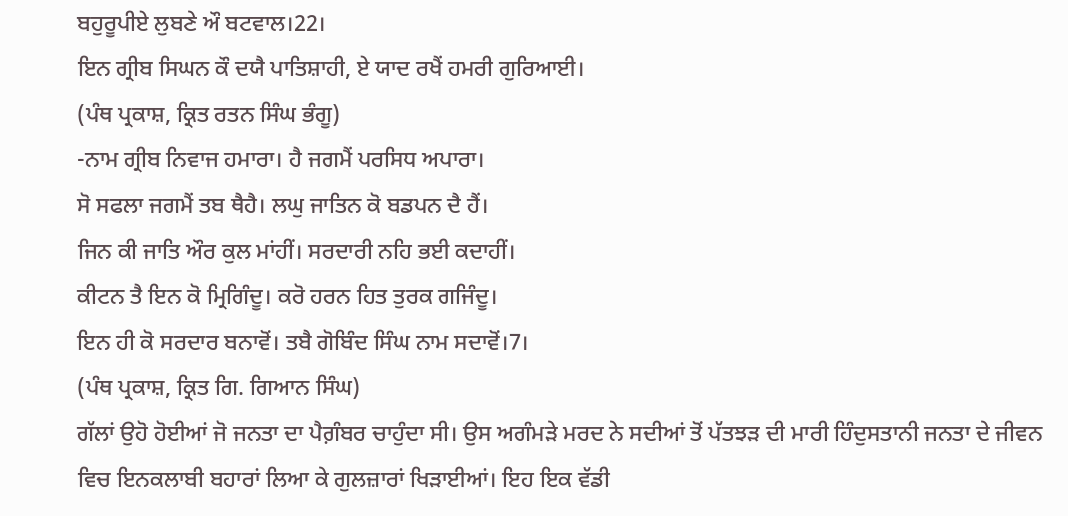ਬਹੁਰੂਪੀਏ ਲੁਬਣੇ ਔ ਬਟਵਾਲ।22।
ਇਨ ਗ੍ਰੀਬ ਸਿਘਨ ਕੌ ਦਯੈ ਪਾਤਿਸ਼ਾਹੀ, ਏ ਯਾਦ ਰਖੈਂ ਹਮਰੀ ਗੁਰਿਆਈ।
(ਪੰਥ ਪ੍ਰਕਾਸ਼, ਕ੍ਰਿਤ ਰਤਨ ਸਿੰਘ ਭੰਗੂ)
-ਨਾਮ ਗ੍ਰੀਬ ਨਿਵਾਜ ਹਮਾਰਾ। ਹੈ ਜਗਮੈਂ ਪਰਸਿਧ ਅਪਾਰਾ।
ਸੋ ਸਫਲਾ ਜਗਮੈਂ ਤਬ ਥੈਹੈ। ਲਘੁ ਜਾਤਿਨ ਕੋ ਬਡਪਨ ਦੈ ਹੈਂ।
ਜਿਨ ਕੀ ਜਾਤਿ ਔਰ ਕੁਲ ਮਾਂਹੀਂ। ਸਰਦਾਰੀ ਨਹਿ ਭਈ ਕਦਾਹੀਂ।
ਕੀਟਨ ਤੈ ਇਨ ਕੋ ਮ੍ਰਿਗਿੰਦੂ। ਕਰੋ ਹਰਨ ਹਿਤ ਤੁਰਕ ਗਜਿੰਦੂ।
ਇਨ ਹੀ ਕੋ ਸਰਦਾਰ ਬਨਾਵੋਂ। ਤਬੈ ਗੋਬਿੰਦ ਸਿੰਘ ਨਾਮ ਸਦਾਵੋਂ।7।
(ਪੰਥ ਪ੍ਰਕਾਸ਼, ਕ੍ਰਿਤ ਗਿ. ਗਿਆਨ ਸਿੰਘ)
ਗੱਲਾਂ ਉਹੋ ਹੋਈਆਂ ਜੋ ਜਨਤਾ ਦਾ ਪੈਗ਼ੰਬਰ ਚਾਹੁੰਦਾ ਸੀ। ਉਸ ਅਗੰਮੜੇ ਮਰਦ ਨੇ ਸਦੀਆਂ ਤੋਂ ਪੱਤਝੜ ਦੀ ਮਾਰੀ ਹਿੰਦੁਸਤਾਨੀ ਜਨਤਾ ਦੇ ਜੀਵਨ ਵਿਚ ਇਨਕਲਾਬੀ ਬਹਾਰਾਂ ਲਿਆ ਕੇ ਗੁਲਜ਼ਾਰਾਂ ਖਿੜਾਈਆਂ। ਇਹ ਇਕ ਵੱਡੀ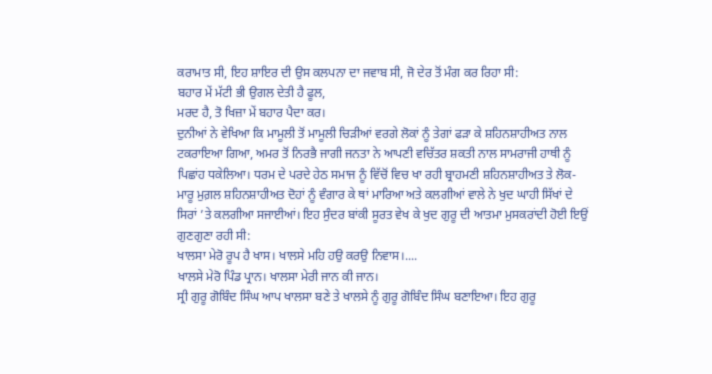ਕਰਾਮਾਤ ਸੀ, ਇਹ ਸ਼ਾਇਰ ਦੀ ਉਸ ਕਲਪਨਾ ਦਾ ਜਵਾਬ ਸੀ, ਜੋ ਦੇਰ ਤੋਂ ਮੰਗ ਕਰ ਰਿਹਾ ਸੀ:
ਬਹਾਰ ਮੇਂ ਮੱਟੀ ਭੀ ਉਗਲ ਦੇਤੀ ਹੈ ਫੂਲ,
ਮਰਦ ਹੈ, ਤੋ ਖਿਜ਼ਾ ਮੇਂ ਬਹਾਰ ਪੈਦਾ ਕਰ।
ਦੁਨੀਆਂ ਨੇ ਵੇਖਿਆ ਕਿ ਮਾਮੂਲੀ ਤੋਂ ਮਾਮੂਲੀ ਚਿੜੀਆਂ ਵਰਗੇ ਲੋਕਾਂ ਨੂੰ ਤੇਗਾਂ ਫੜਾ ਕੇ ਸ਼ਹਿਨਸ਼ਾਹੀਅਤ ਨਾਲ ਟਕਰਾਇਆ ਗਿਆ, ਅਮਰ ਤੋਂ ਨਿਰਭੈ ਜਾਗੀ ਜਨਤਾ ਨੇ ਆਪਣੀ ਵਚਿੱਤਰ ਸ਼ਕਤੀ ਨਾਲ ਸਾਮਰਾਜੀ ਹਾਥੀ ਨੂੰ ਪਿਛਾਂਹ ਧਕੇਲਿਆ। ਧਰਮ ਦੇ ਪਰਦੇ ਹੇਠ ਸਮਾਜ ਨੂੰ ਵਿੱਚੋਂ ਵਿਚ ਖਾ ਰਹੀ ਬ੍ਰਾਹਮਣੀ ਸ਼ਹਿਨਸ਼ਾਹੀਅਤ ਤੇ ਲੋਕ-ਮਾਰੂ ਮੁਗ਼ਲ ਸ਼ਹਿਨਸ਼ਾਹੀਅਤ ਦੋਹਾਂ ਨੂੰ ਵੰਗਾਰ ਕੇ ਥਾਂ ਮਾਰਿਆ ਅਤੇ ਕਲਗੀਆਂ ਵਾਲੇ ਨੇ ਖੁਦ ਘਾਹੀ ਸਿੱਖਾਂ ਦੇ ਸਿਰਾਂ ’ਤੇ ਕਲਗੀਆ ਸਜਾਈਆਂ। ਇਹ ਸੁੰਦਰ ਬਾਂਕੀ ਸੂਰਤ ਵੇਖ ਕੇ ਖੁਦ ਗੁਰੂ ਦੀ ਆਤਮਾ ਮੁਸਕਰਾਂਦੀ ਹੋਈ ਇਉਂ ਗੁਣਗੁਣਾ ਰਹੀ ਸੀ:
ਖਾਲਸਾ ਮੇਰੋ ਰੂਪ ਹੈ ਖਾਸ। ਖਾਲਸੇ ਮਹਿ ਹਉ ਕਰਉ ਨਿਵਾਸ।....
ਖਾਲਸੇ ਮੇਰੋ ਪਿੰਡ ਪ੍ਰਾਨ। ਖਾਲਸਾ ਮੇਰੀ ਜਾਨ ਕੀ ਜਾਨ।
ਸ੍ਰੀ ਗੁਰੂ ਗੋਬਿੰਦ ਸਿੰਘ ਆਪ ਖਾਲਸਾ ਬਣੇ ਤੇ ਖਾਲਸੇ ਨੂੰ ਗੁਰੂ ਗੋਬਿੰਦ ਸਿੰਘ ਬਣਾਇਆ। ਇਹ ਗੁਰੂ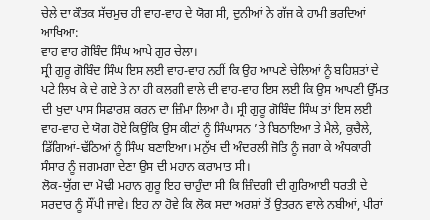ਚੇਲੇ ਦਾ ਕੌਤਕ ਸੱਚਮੁਚ ਹੀ ਵਾਹ-ਵਾਹ ਦੇ ਯੋਗ ਸੀ, ਦੁਨੀਆਂ ਨੇ ਗੱਜ ਕੇ ਹਾਮੀ ਭਰਦਿਆਂ ਆਖਿਆ:
ਵਾਹ ਵਾਹ ਗੋਬਿੰਦ ਸਿੰਘ ਆਪੇ ਗੁਰ ਚੇਲਾ।
ਸ੍ਰੀ ਗੁਰੂ ਗੋਬਿੰਦ ਸਿੰਘ ਇਸ ਲਈ ਵਾਹ-ਵਾਹ ਨਹੀਂ ਕਿ ਉਹ ਆਪਣੇ ਚੇਲਿਆਂ ਨੂੰ ਬਹਿਸ਼ਤਾਂ ਦੇ ਪਟੇ ਲਿਖ ਕੇ ਦੇ ਗਏ ਤੇ ਨਾ ਹੀ ਕਲਗੀ ਵਾਲੇ ਦੀ ਵਾਹ-ਵਾਹ ਇਸ ਲਈ ਕਿ ਉਸ ਆਪਣੀ ਉੱਮਤ ਦੀ ਖੁਦਾ ਪਾਸ ਸਿਫਾਰਸ਼ ਕਰਨ ਦਾ ਜ਼ਿੰਮਾ ਲਿਆ ਹੈ। ਸ੍ਰੀ ਗੁਰੂ ਗੋਬਿੰਦ ਸਿੰਘ ਤਾਂ ਇਸ ਲਈ ਵਾਹ-ਵਾਹ ਦੇ ਯੋਗ ਹੋਏ ਕਿਉਂਕਿ ਉਸ ਕੀਟਾਂ ਨੂੰ ਸਿੰਘਾਸਨ ’ਤੇ ਬਿਠਾਇਆ ਤੇ ਮੈਲੇ, ਕੁਚੈਲੇ, ਡਿੱਗਿਆਂ-ਢੱਠਿਆਂ ਨੂੰ ਸਿੰਘ ਬਣਾਇਆ। ਮਨੁੱਖ ਦੀ ਅੰਦਰਲੀ ਜੋਤਿ ਨੂੰ ਜਗਾ ਕੇ ਅੰਧਕਾਰੀ ਸੰਸਾਰ ਨੂੰ ਜਗਮਗਾ ਦੇਣਾ ਉਸ ਦੀ ਮਹਾਨ ਕਰਾਮਾਤ ਸੀ।
ਲੋਕ-ਯੁੱਗ ਦਾ ਮੋਢੀ ਮਹਾਨ ਗੁਰੂ ਇਹ ਚਾਹੁੰਦਾ ਸੀ ਕਿ ਜ਼ਿੰਦਗੀ ਦੀ ਗੁਰਿਆਈ ਧਰਤੀ ਦੇ ਸਰਦਾਰ ਨੂੰ ਸੌਂਪੀ ਜਾਵੇ। ਇਹ ਨਾ ਹੋਵੇ ਕਿ ਲੋਕ ਸਦਾ ਅਰਸ਼ਾਂ ਤੋਂ ਉਤਰਨ ਵਾਲੇ ਨਬੀਆਂ, ਪੀਰਾਂ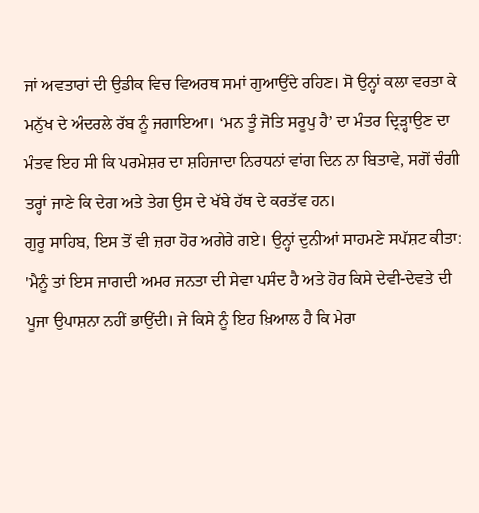ਜਾਂ ਅਵਤਾਰਾਂ ਦੀ ਉਡੀਕ ਵਿਚ ਵਿਅਰਥ ਸਮਾਂ ਗੁਆਉਂਦੇ ਰਹਿਣ। ਸੋ ਉਨ੍ਹਾਂ ਕਲਾ ਵਰਤਾ ਕੇ ਮਨੁੱਖ ਦੇ ਅੰਦਰਲੇ ਰੱਬ ਨੂੰ ਜਗਾਇਆ। ‘ਮਨ ਤੂੰ ਜੋਤਿ ਸਰੂਪੁ ਹੈ’ ਦਾ ਮੰਤਰ ਦ੍ਰਿੜ੍ਹਾਉਣ ਦਾ ਮੰਤਵ ਇਹ ਸੀ ਕਿ ਪਰਮੇਸ਼ਰ ਦਾ ਸ਼ਹਿਜਾਦਾ ਨਿਰਧਨਾਂ ਵਾਂਗ ਦਿਨ ਨਾ ਬਿਤਾਵੇ, ਸਗੋਂ ਚੰਗੀ ਤਰ੍ਹਾਂ ਜਾਣੇ ਕਿ ਦੇਗ ਅਤੇ ਤੇਗ ਉਸ ਦੇ ਖੱਬੇ ਹੱਥ ਦੇ ਕਰਤੱਵ ਹਨ।
ਗੁਰੂ ਸਾਹਿਬ, ਇਸ ਤੋਂ ਵੀ ਜ਼ਰਾ ਹੋਰ ਅਗੇਰੇ ਗਏ। ਉਨ੍ਹਾਂ ਦੁਨੀਆਂ ਸਾਹਮਣੇ ਸਪੱਸ਼ਟ ਕੀਤਾ:
'ਮੈਨੂੰ ਤਾਂ ਇਸ ਜਾਗਦੀ ਅਮਰ ਜਨਤਾ ਦੀ ਸੇਵਾ ਪਸੰਦ ਹੈ ਅਤੇ ਹੋਰ ਕਿਸੇ ਦੇਵੀ-ਦੇਵਤੇ ਦੀ ਪੂਜਾ ਉਪਾਸ਼ਨਾ ਨਹੀਂ ਭਾਉਂਦੀ। ਜੇ ਕਿਸੇ ਨੂੰ ਇਹ ਖ਼ਿਆਲ ਹੈ ਕਿ ਮੇਰਾ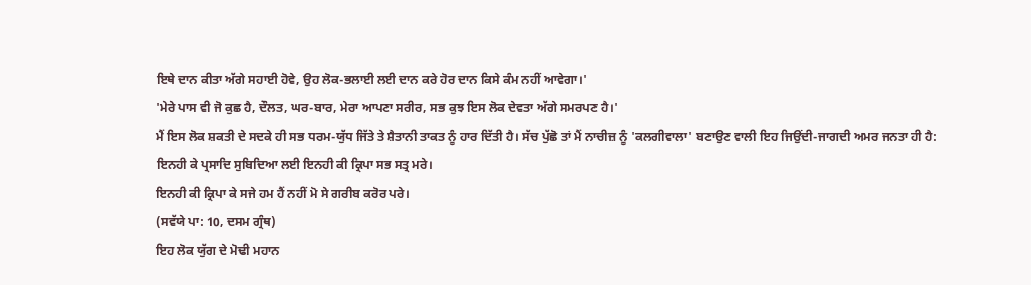ਇਥੇ ਦਾਨ ਕੀਤਾ ਅੱਗੇ ਸਹਾਈ ਹੋਵੇ, ਉਹ ਲੋਕ-ਭਲਾਈ ਲਈ ਦਾਨ ਕਰੇ ਹੋਰ ਦਾਨ ਕਿਸੇ ਕੰਮ ਨਹੀਂ ਆਵੇਗਾ।'
'ਮੇਰੇ ਪਾਸ ਵੀ ਜੋ ਕੁਛ ਹੈ, ਦੌਲਤ, ਘਰ-ਬਾਰ, ਮੇਰਾ ਆਪਣਾ ਸਰੀਰ, ਸਭ ਕੁਝ ਇਸ ਲੋਕ ਦੇਵਤਾ ਅੱਗੇ ਸਮਰਪਣ ਹੈ।'
ਮੈਂ ਇਸ ਲੋਕ ਸ਼ਕਤੀ ਦੇ ਸਦਕੇ ਹੀ ਸਭ ਧਰਮ-ਯੁੱਧ ਜਿੱਤੇ ਤੇ ਸ਼ੈਤਾਨੀ ਤਾਕਤ ਨੂੰ ਹਾਰ ਦਿੱਤੀ ਹੈ। ਸੱਚ ਪੁੱਛੋ ਤਾਂ ਮੈਂ ਨਾਚੀਜ਼ ਨੂੰ 'ਕਲਗੀਵਾਲਾ' ਬਣਾਉਣ ਵਾਲੀ ਇਹ ਜਿਉਂਦੀ-ਜਾਗਦੀ ਅਮਰ ਜਨਤਾ ਹੀ ਹੈ:
ਇਨਹੀ ਕੇ ਪ੍ਰਸਾਦਿ ਸੁਬਿਦਿਆ ਲਈ ਇਨਹੀ ਕੀ ਕ੍ਰਿਪਾ ਸਭ ਸਤ੍ਰ ਮਰੇ।
ਇਨਹੀ ਕੀ ਕ੍ਰਿਪਾ ਕੇ ਸਜੇ ਹਮ ਹੈਂ ਨਹੀਂ ਮੋ ਸੇ ਗਰੀਬ ਕਰੋਰ ਪਰੇ।
(ਸਵੱਯੇ ਪਾ: 10, ਦਸਮ ਗ੍ਰੰਥ)
ਇਹ ਲੋਕ ਯੁੱਗ ਦੇ ਮੋਢੀ ਮਹਾਨ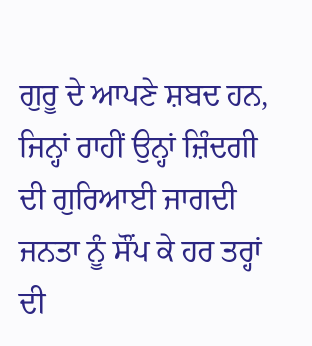ਗੁਰੂ ਦੇ ਆਪਣੇ ਸ਼ਬਦ ਹਨ, ਜਿਨ੍ਹਾਂ ਰਾਹੀਂ ਉਨ੍ਹਾਂ ਜ਼ਿੰਦਗੀ ਦੀ ਗੁਰਿਆਈ ਜਾਗਦੀ ਜਨਤਾ ਨੂੰ ਸੌਂਪ ਕੇ ਹਰ ਤਰ੍ਹਾਂ ਦੀ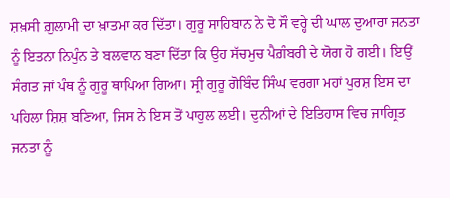ਸ਼ਖ਼ਸੀ ਗ਼ੁਲਾਮੀ ਦਾ ਖ਼ਾਤਮਾ ਕਰ ਦਿੱਤਾ। ਗੁਰੂ ਸਾਹਿਬਾਨ ਨੇ ਦੋ ਸੌ ਵਰ੍ਹੇ ਦੀ ਘਾਲ ਦੁਆਰਾ ਜਨਤਾ ਨੂੰ ਇਤਨਾ ਨਿਪੁੰਨ ਤੇ ਬਲਵਾਨ ਬਣਾ ਦਿੱਤਾ ਕਿ ਉਹ ਸੱਚਮੁਚ ਪੈਗ਼ੰਬਰੀ ਦੇ ਯੋਗ ਹੋ ਗਈ। ਇਉਂ ਸੰਗਤ ਜਾਂ ਪੰਥ ਨੂੰ ਗੁਰੂ ਥਾਪਿਆ ਗਿਆ। ਸ੍ਰੀ ਗੁਰੂ ਗੋਬਿੰਦ ਸਿੰਘ ਵਰਗਾ ਮਹਾਂ ਪੁਰਸ਼ ਇਸ ਦਾ ਪਹਿਲਾ ਸ਼ਿਸ਼ ਬਣਿਆ, ਜਿਸ ਨੇ ਇਸ ਤੋਂ ਪਾਹੁਲ ਲਈ। ਦੁਨੀਆਂ ਦੇ ਇਤਿਹਾਸ ਵਿਚ ਜਾਗ੍ਰਿਤ ਜਨਤਾ ਨੂੰ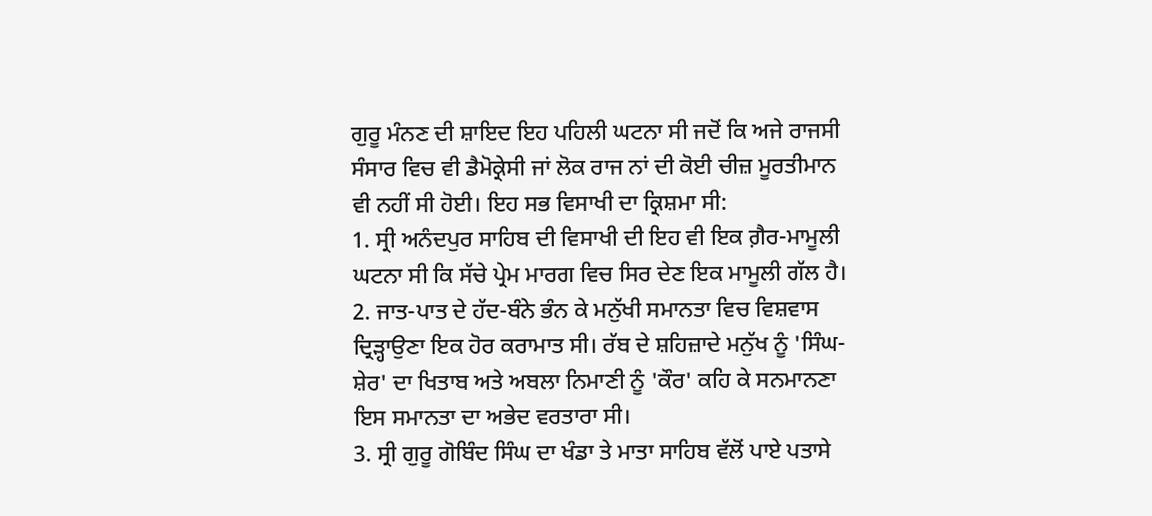ਗੁਰੂ ਮੰਨਣ ਦੀ ਸ਼ਾਇਦ ਇਹ ਪਹਿਲੀ ਘਟਨਾ ਸੀ ਜਦੋਂ ਕਿ ਅਜੇ ਰਾਜਸੀ ਸੰਸਾਰ ਵਿਚ ਵੀ ਡੈਮੋਕ੍ਰੇਸੀ ਜਾਂ ਲੋਕ ਰਾਜ ਨਾਂ ਦੀ ਕੋਈ ਚੀਜ਼ ਮੂਰਤੀਮਾਨ ਵੀ ਨਹੀਂ ਸੀ ਹੋਈ। ਇਹ ਸਭ ਵਿਸਾਖੀ ਦਾ ਕ੍ਰਿਸ਼ਮਾ ਸੀ:
1. ਸ੍ਰੀ ਅਨੰਦਪੁਰ ਸਾਹਿਬ ਦੀ ਵਿਸਾਖੀ ਦੀ ਇਹ ਵੀ ਇਕ ਗ਼ੈਰ-ਮਾਮੂਲੀ ਘਟਨਾ ਸੀ ਕਿ ਸੱਚੇ ਪ੍ਰੇਮ ਮਾਰਗ ਵਿਚ ਸਿਰ ਦੇਣ ਇਕ ਮਾਮੂਲੀ ਗੱਲ ਹੈ।
2. ਜਾਤ-ਪਾਤ ਦੇ ਹੱਦ-ਬੰਨੇ ਭੰਨ ਕੇ ਮਨੁੱਖੀ ਸਮਾਨਤਾ ਵਿਚ ਵਿਸ਼ਵਾਸ ਦ੍ਰਿੜ੍ਹਾਉਣਾ ਇਕ ਹੋਰ ਕਰਾਮਾਤ ਸੀ। ਰੱਬ ਦੇ ਸ਼ਹਿਜ਼ਾਦੇ ਮਨੁੱਖ ਨੂੰ 'ਸਿੰਘ-ਸ਼ੇਰ' ਦਾ ਖਿਤਾਬ ਅਤੇ ਅਬਲਾ ਨਿਮਾਣੀ ਨੂੰ 'ਕੌਰ' ਕਹਿ ਕੇ ਸਨਮਾਨਣਾ ਇਸ ਸਮਾਨਤਾ ਦਾ ਅਭੇਦ ਵਰਤਾਰਾ ਸੀ।
3. ਸ੍ਰੀ ਗੁਰੂ ਗੋਬਿੰਦ ਸਿੰਘ ਦਾ ਖੰਡਾ ਤੇ ਮਾਤਾ ਸਾਹਿਬ ਵੱਲੋਂ ਪਾਏ ਪਤਾਸੇ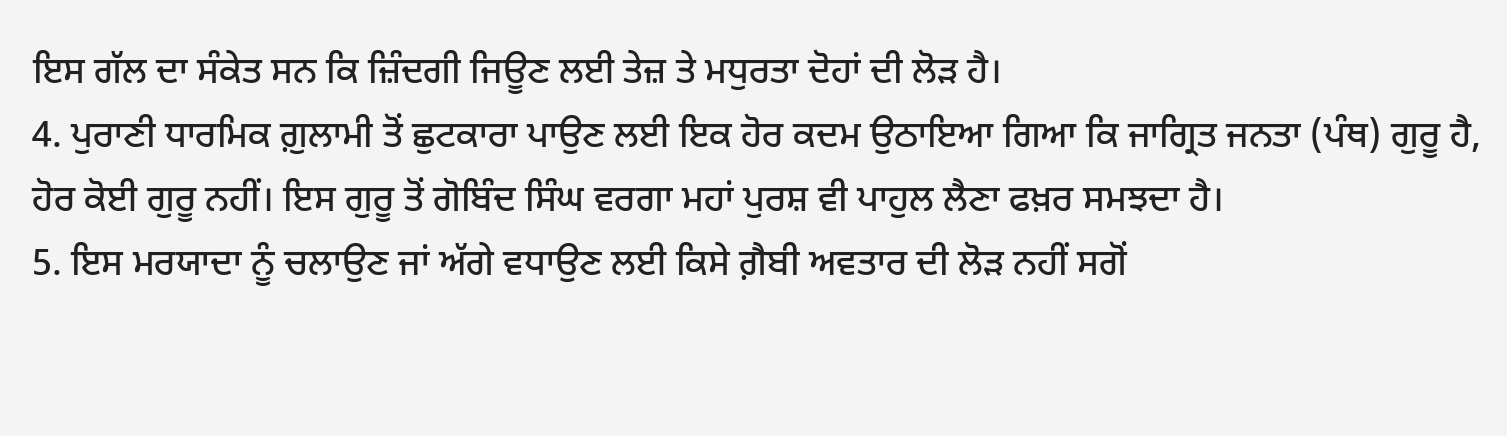ਇਸ ਗੱਲ ਦਾ ਸੰਕੇਤ ਸਨ ਕਿ ਜ਼ਿੰਦਗੀ ਜਿਊਣ ਲਈ ਤੇਜ਼ ਤੇ ਮਧੁਰਤਾ ਦੋਹਾਂ ਦੀ ਲੋੜ ਹੈ।
4. ਪੁਰਾਣੀ ਧਾਰਮਿਕ ਗ਼ੁਲਾਮੀ ਤੋਂ ਛੁਟਕਾਰਾ ਪਾਉਣ ਲਈ ਇਕ ਹੋਰ ਕਦਮ ਉਠਾਇਆ ਗਿਆ ਕਿ ਜਾਗ੍ਰਿਤ ਜਨਤਾ (ਪੰਥ) ਗੁਰੂ ਹੈ, ਹੋਰ ਕੋਈ ਗੁਰੂ ਨਹੀਂ। ਇਸ ਗੁਰੂ ਤੋਂ ਗੋਬਿੰਦ ਸਿੰਘ ਵਰਗਾ ਮਹਾਂ ਪੁਰਸ਼ ਵੀ ਪਾਹੁਲ ਲੈਣਾ ਫਖ਼ਰ ਸਮਝਦਾ ਹੈ।
5. ਇਸ ਮਰਯਾਦਾ ਨੂੰ ਚਲਾਉਣ ਜਾਂ ਅੱਗੇ ਵਧਾਉਣ ਲਈ ਕਿਸੇ ਗ਼ੈਬੀ ਅਵਤਾਰ ਦੀ ਲੋੜ ਨਹੀਂ ਸਗੋਂ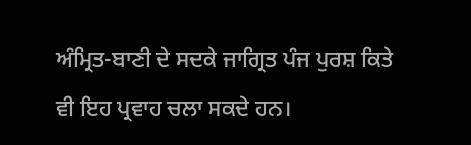ਅੰਮ੍ਰਿਤ-ਬਾਣੀ ਦੇ ਸਦਕੇ ਜਾਗ੍ਰਿਤ ਪੰਜ ਪੁਰਸ਼ ਕਿਤੇ ਵੀ ਇਹ ਪ੍ਰਵਾਹ ਚਲਾ ਸਕਦੇ ਹਨ।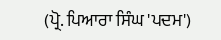(ਪ੍ਰੋ. ਪਿਆਰਾ ਸਿੰਘ 'ਪਦਮ')